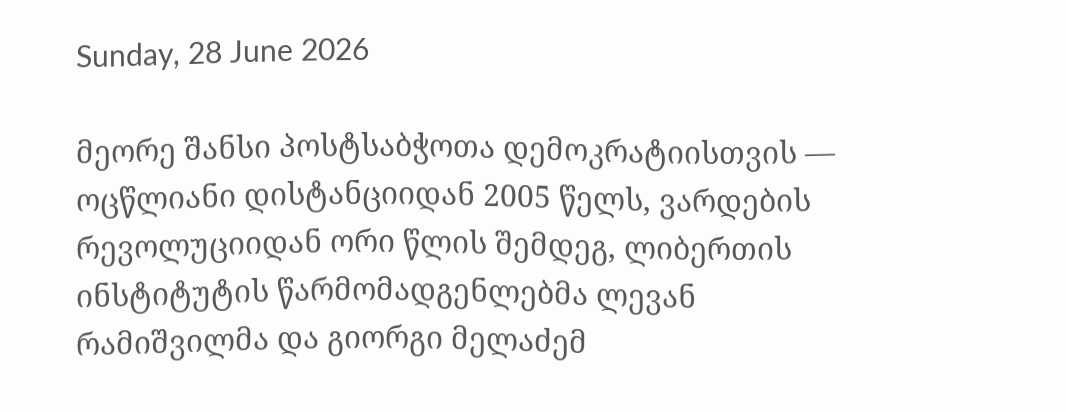Sunday, 28 June 2026

მეორე შანსი პოსტსაბჭოთა დემოკრატიისთვის — ოცწლიანი დისტანციიდან 2005 წელს, ვარდების რევოლუციიდან ორი წლის შემდეგ, ლიბერთის ინსტიტუტის წარმომადგენლებმა ლევან რამიშვილმა და გიორგი მელაძემ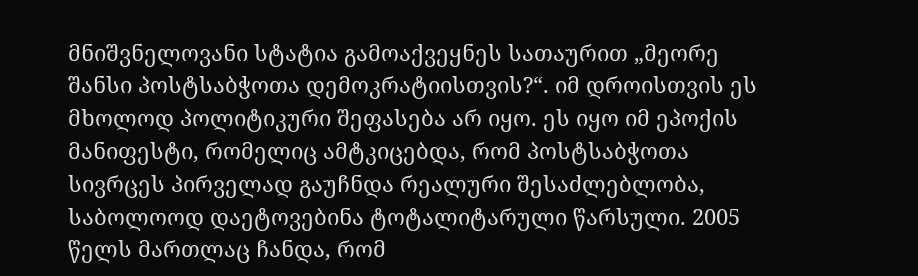მნიშვნელოვანი სტატია გამოაქვეყნეს სათაურით „მეორე შანსი პოსტსაბჭოთა დემოკრატიისთვის?“. იმ დროისთვის ეს მხოლოდ პოლიტიკური შეფასება არ იყო. ეს იყო იმ ეპოქის მანიფესტი, რომელიც ამტკიცებდა, რომ პოსტსაბჭოთა სივრცეს პირველად გაუჩნდა რეალური შესაძლებლობა, საბოლოოდ დაეტოვებინა ტოტალიტარული წარსული. 2005 წელს მართლაც ჩანდა, რომ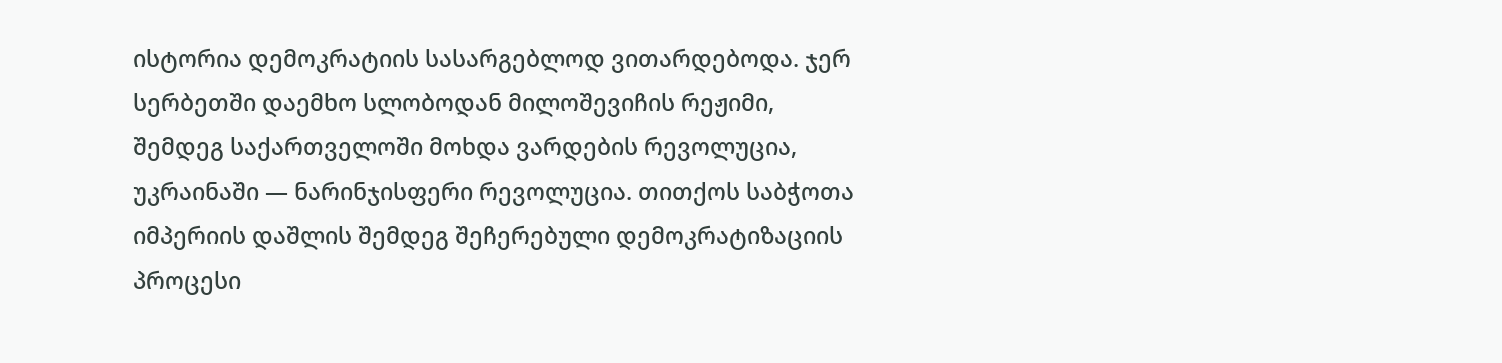ისტორია დემოკრატიის სასარგებლოდ ვითარდებოდა. ჯერ სერბეთში დაემხო სლობოდან მილოშევიჩის რეჟიმი, შემდეგ საქართველოში მოხდა ვარდების რევოლუცია, უკრაინაში — ნარინჯისფერი რევოლუცია. თითქოს საბჭოთა იმპერიის დაშლის შემდეგ შეჩერებული დემოკრატიზაციის პროცესი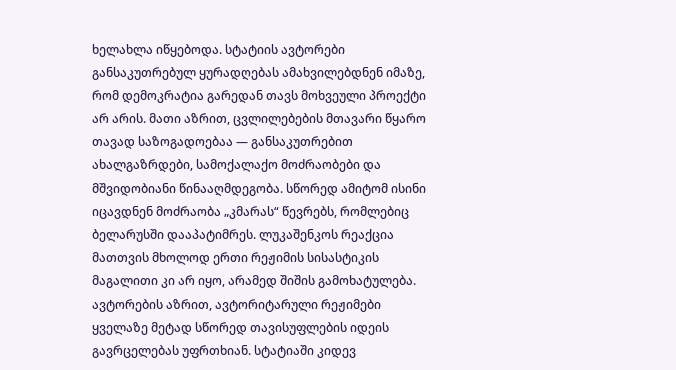ხელახლა იწყებოდა. სტატიის ავტორები განსაკუთრებულ ყურადღებას ამახვილებდნენ იმაზე, რომ დემოკრატია გარედან თავს მოხვეული პროექტი არ არის. მათი აზრით, ცვლილებების მთავარი წყარო თავად საზოგადოებაა — განსაკუთრებით ახალგაზრდები, სამოქალაქო მოძრაობები და მშვიდობიანი წინააღმდეგობა. სწორედ ამიტომ ისინი იცავდნენ მოძრაობა „კმარას“ წევრებს, რომლებიც ბელარუსში დააპატიმრეს. ლუკაშენკოს რეაქცია მათთვის მხოლოდ ერთი რეჟიმის სისასტიკის მაგალითი კი არ იყო, არამედ შიშის გამოხატულება. ავტორების აზრით, ავტორიტარული რეჟიმები ყველაზე მეტად სწორედ თავისუფლების იდეის გავრცელებას უფრთხიან. სტატიაში კიდევ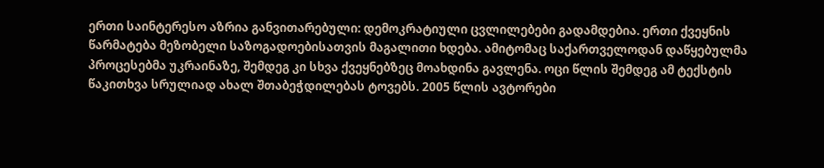ერთი საინტერესო აზრია განვითარებული: დემოკრატიული ცვლილებები გადამდებია. ერთი ქვეყნის წარმატება მეზობელი საზოგადოებისათვის მაგალითი ხდება. ამიტომაც საქართველოდან დაწყებულმა პროცესებმა უკრაინაზე, შემდეგ კი სხვა ქვეყნებზეც მოახდინა გავლენა. ოცი წლის შემდეგ ამ ტექსტის წაკითხვა სრულიად ახალ შთაბეჭდილებას ტოვებს. 2005 წლის ავტორები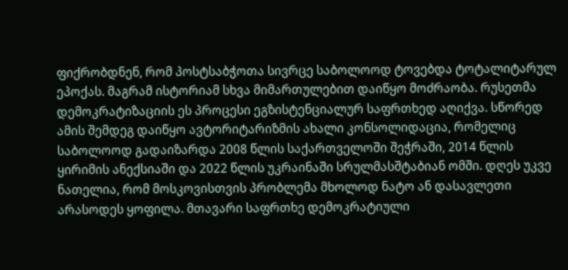ფიქრობდნენ, რომ პოსტსაბჭოთა სივრცე საბოლოოდ ტოვებდა ტოტალიტარულ ეპოქას. მაგრამ ისტორიამ სხვა მიმართულებით დაიწყო მოძრაობა. რუსეთმა დემოკრატიზაციის ეს პროცესი ეგზისტენციალურ საფრთხედ აღიქვა. სწორედ ამის შემდეგ დაიწყო ავტორიტარიზმის ახალი კონსოლიდაცია, რომელიც საბოლოოდ გადაიზარდა 2008 წლის საქართველოში შეჭრაში, 2014 წლის ყირიმის ანექსიაში და 2022 წლის უკრაინაში სრულმასშტაბიან ომში. დღეს უკვე ნათელია, რომ მოსკოვისთვის პრობლემა მხოლოდ ნატო ან დასავლეთი არასოდეს ყოფილა. მთავარი საფრთხე დემოკრატიული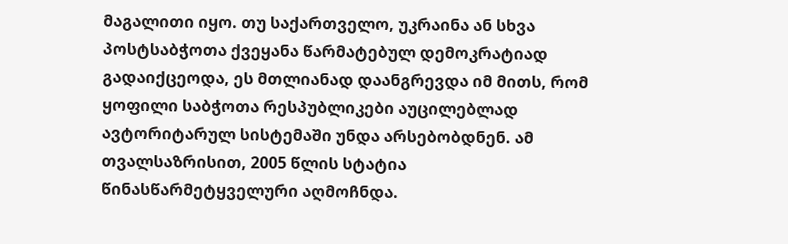მაგალითი იყო. თუ საქართველო, უკრაინა ან სხვა პოსტსაბჭოთა ქვეყანა წარმატებულ დემოკრატიად გადაიქცეოდა, ეს მთლიანად დაანგრევდა იმ მითს, რომ ყოფილი საბჭოთა რესპუბლიკები აუცილებლად ავტორიტარულ სისტემაში უნდა არსებობდნენ. ამ თვალსაზრისით, 2005 წლის სტატია წინასწარმეტყველური აღმოჩნდა.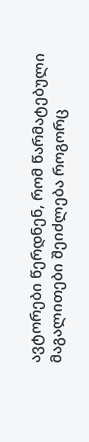ავტორები წერდნენ, რომ წარმატებული მაგალითები შეიძლება როგორც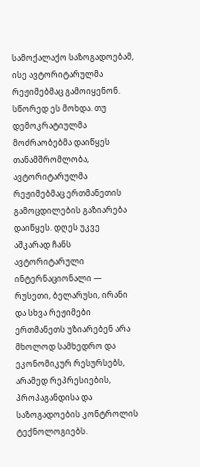სამოქალაქო საზოგადოებამ, ისე ავტორიტარულმა რეჟიმებმაც გამოიყენონ. სწორედ ეს მოხდა. თუ დემოკრატიულმა მოძრაობებმა დაიწყეს თანამშრომლობა, ავტორიტარულმა რეჟიმებმაც ერთმანეთის გამოცდილების გაზიარება დაიწყეს. დღეს უკვე აშკარად ჩანს ავტორიტარული ინტერნაციონალი — რუსეთი, ბელარუსი, ირანი და სხვა რეჟიმები ერთმანეთს უზიარებენ არა მხოლოდ სამხედრო და ეკონომიკურ რესურსებს, არამედ რეპრესიების, პროპაგანდისა და საზოგადოების კონტროლის ტექნოლოგიებს.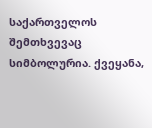საქართველოს შემთხვევაც სიმბოლურია. ქვეყანა,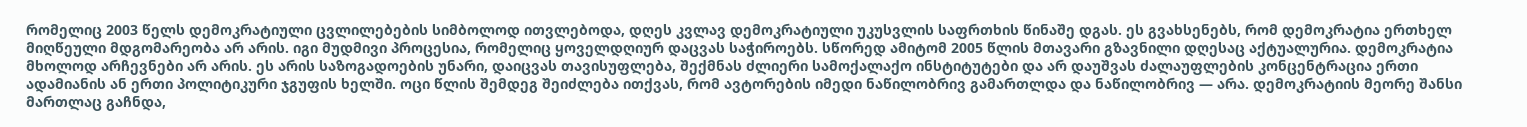რომელიც 2003 წელს დემოკრატიული ცვლილებების სიმბოლოდ ითვლებოდა, დღეს კვლავ დემოკრატიული უკუსვლის საფრთხის წინაშე დგას. ეს გვახსენებს, რომ დემოკრატია ერთხელ მიღწეული მდგომარეობა არ არის. იგი მუდმივი პროცესია, რომელიც ყოველდღიურ დაცვას საჭიროებს. სწორედ ამიტომ 2005 წლის მთავარი გზავნილი დღესაც აქტუალურია. დემოკრატია მხოლოდ არჩევნები არ არის. ეს არის საზოგადოების უნარი, დაიცვას თავისუფლება, შექმნას ძლიერი სამოქალაქო ინსტიტუტები და არ დაუშვას ძალაუფლების კონცენტრაცია ერთი ადამიანის ან ერთი პოლიტიკური ჯგუფის ხელში. ოცი წლის შემდეგ შეიძლება ითქვას, რომ ავტორების იმედი ნაწილობრივ გამართლდა და ნაწილობრივ — არა. დემოკრატიის მეორე შანსი მართლაც გაჩნდა,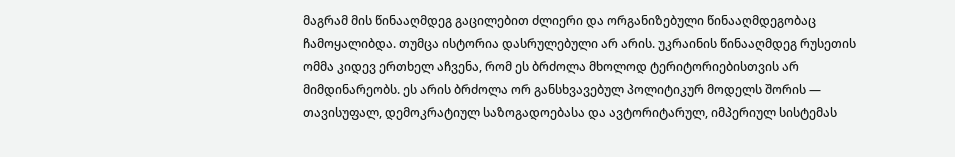მაგრამ მის წინააღმდეგ გაცილებით ძლიერი და ორგანიზებული წინააღმდეგობაც ჩამოყალიბდა. თუმცა ისტორია დასრულებული არ არის. უკრაინის წინააღმდეგ რუსეთის ომმა კიდევ ერთხელ აჩვენა, რომ ეს ბრძოლა მხოლოდ ტერიტორიებისთვის არ მიმდინარეობს. ეს არის ბრძოლა ორ განსხვავებულ პოლიტიკურ მოდელს შორის — თავისუფალ, დემოკრატიულ საზოგადოებასა და ავტორიტარულ, იმპერიულ სისტემას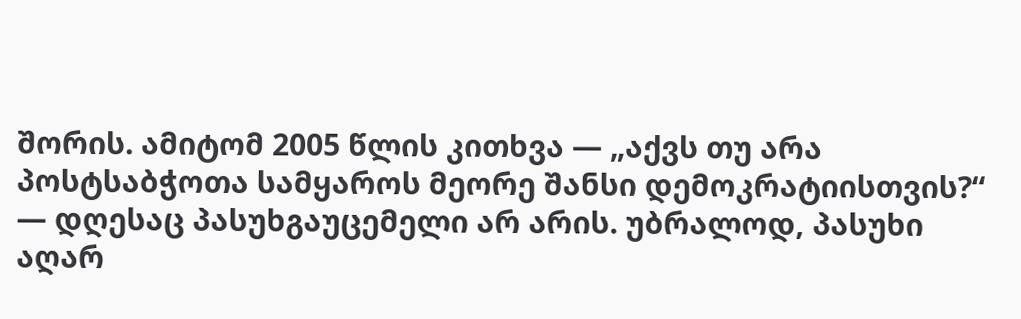შორის. ამიტომ 2005 წლის კითხვა — „აქვს თუ არა პოსტსაბჭოთა სამყაროს მეორე შანსი დემოკრატიისთვის?“ — დღესაც პასუხგაუცემელი არ არის. უბრალოდ, პასუხი აღარ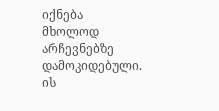იქნება მხოლოდ არჩევნებზე დამოკიდებული. ის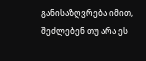განისაზღვრება იმით, შეძლებენ თუ არა ეს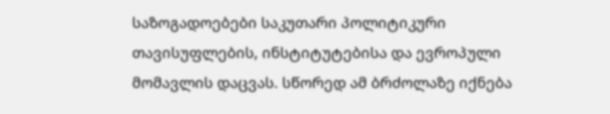საზოგადოებები საკუთარი პოლიტიკური თავისუფლების, ინსტიტუტებისა და ევროპული მომავლის დაცვას. სწორედ ამ ბრძოლაზე იქნება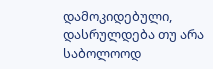დამოკიდებული, დასრულდება თუ არა საბოლოოდ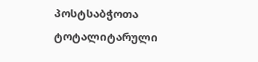პოსტსაბჭოთა ტოტალიტარული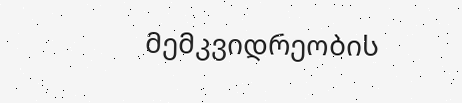მემკვიდრეობის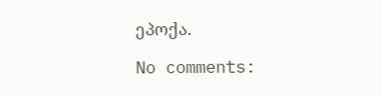ეპოქა.

No comments: